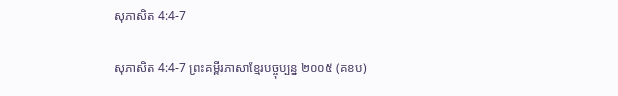សុភាសិត 4:4-7

សុភាសិត 4:4-7 ព្រះគម្ពីរភាសាខ្មែរបច្ចុប្បន្ន ២០០៥ (គខប)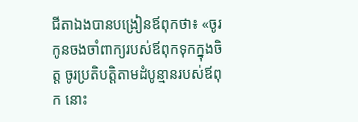ជីតាឯងបានបង្រៀនឪពុកថា៖ «ចូរកូនចងចាំពាក្យរបស់ឪពុកទុកក្នុងចិត្ត ចូរប្រតិបត្តិតាមដំបូន្មានរបស់ឪពុក នោះ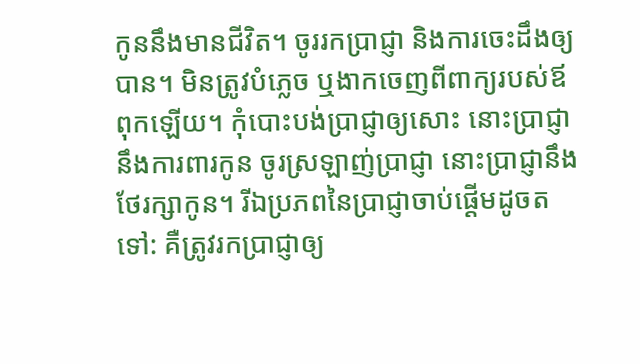កូននឹងមានជីវិត។ ចូររកប្រាជ្ញា និងការចេះដឹងឲ្យបាន។ មិនត្រូវបំភ្លេច ឬងាកចេញពីពាក្យរបស់ឪពុកឡើយ។ កុំបោះ‌បង់ប្រាជ្ញាឲ្យសោះ នោះប្រាជ្ញានឹងការពារកូន ចូរស្រឡាញ់ប្រាជ្ញា នោះប្រាជ្ញានឹងថែ‌រក្សាកូន។ រីឯប្រភពនៃប្រាជ្ញាចាប់ផ្ដើមដូចតទៅ: គឺត្រូវរកប្រាជ្ញាឲ្យ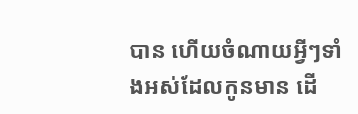បាន ហើយចំណាយអ្វីៗទាំងអស់ដែលកូនមាន ដើ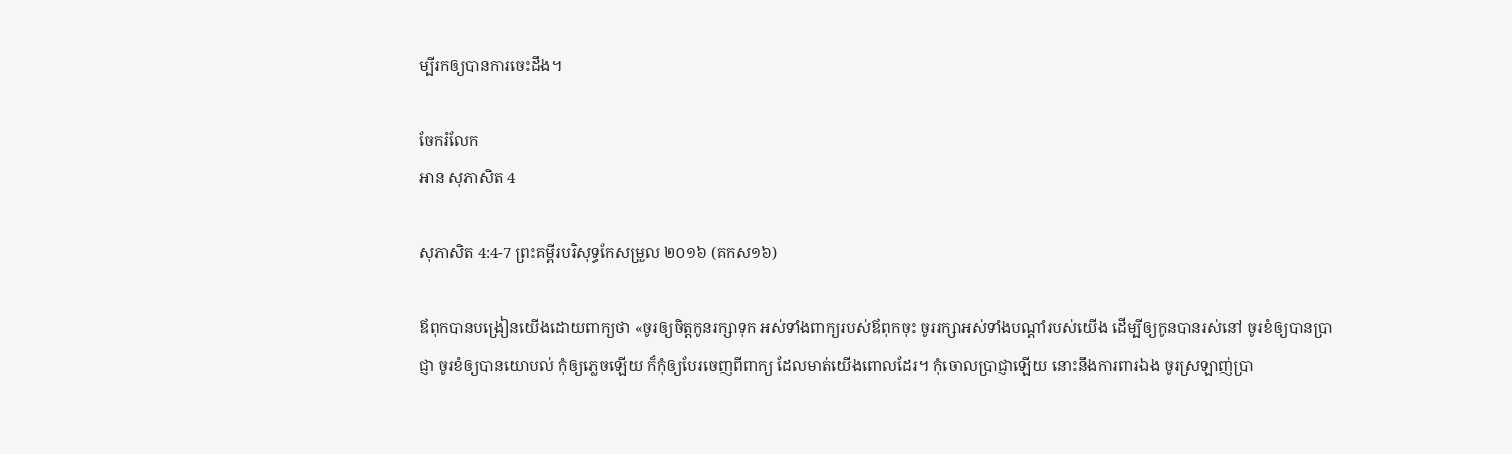ម្បីរកឲ្យបានការចេះដឹង។

ចែករំលែក
អាន សុភាសិត 4

សុភាសិត 4:4-7 ព្រះគម្ពីរបរិសុទ្ធកែសម្រួល ២០១៦ (គកស១៦)

ឪពុកបានបង្រៀនយើងដោយពាក្យថា «ចូរឲ្យចិត្តកូនរក្សាទុក អស់ទាំងពាក្យរបស់ឪពុកចុះ ចូររក្សាអស់ទាំងបណ្ដាំរបស់យើង ដើម្បីឲ្យកូនបានរស់នៅ ចូរខំឲ្យបានប្រាជ្ញា ចូរខំឲ្យបានយោបល់ កុំឲ្យភ្លេចឡើយ ក៏កុំឲ្យបែរចេញពីពាក្យ ដែលមាត់យើងពោលដែរ។ កុំចោលប្រាជ្ញាឡើយ នោះនឹងការពារឯង ចូរស្រឡាញ់ប្រា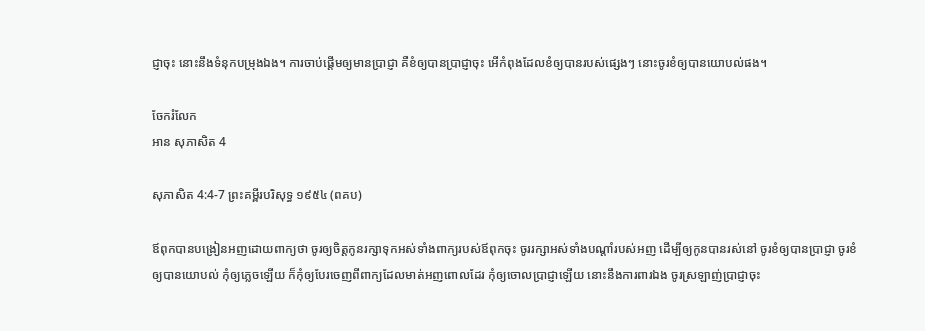ជ្ញាចុះ នោះនឹងទំនុកបម្រុងឯង។ ការចាប់ផ្ដើមឲ្យមានប្រាជ្ញា គឺខំឲ្យបានប្រាជ្ញាចុះ អើកំពុងដែលខំឲ្យបានរបស់ផ្សេងៗ នោះចូរខំឲ្យបានយោបល់ផង។

ចែករំលែក
អាន សុភាសិត 4

សុភាសិត 4:4-7 ព្រះគម្ពីរបរិសុទ្ធ ១៩៥៤ (ពគប)

ឪពុកបានបង្រៀនអញដោយពាក្យថា ចូរឲ្យចិត្តកូនរក្សាទុកអស់ទាំងពាក្យរបស់ឪពុកចុះ ចូររក្សាអស់ទាំងបណ្តាំរបស់អញ ដើម្បីឲ្យកូនបានរស់នៅ ចូរខំឲ្យបានប្រាជ្ញា ចូរខំឲ្យបានយោបល់ កុំឲ្យភ្លេចឡើយ ក៏កុំឲ្យបែរចេញពីពាក្យដែលមាត់អញពោលដែរ កុំឲ្យចោលប្រាជ្ញាឡើយ នោះនឹងការ‌ពារឯង ចូរស្រឡាញ់ប្រាជ្ញាចុះ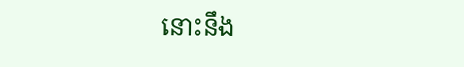នោះនឹង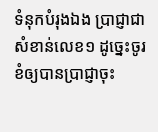ទំនុកបំរុងឯង ប្រាជ្ញាជាសំខាន់លេខ១ ដូច្នេះចូរខំឲ្យបានប្រាជ្ញាចុះ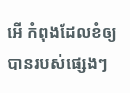អើ កំពុងដែលខំឲ្យបានរបស់ផ្សេងៗ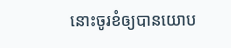នោះចូរខំឲ្យបានយោប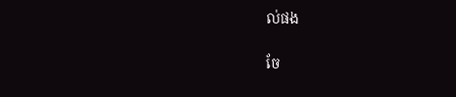ល់ផង

ចែ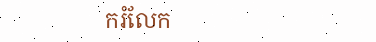ករំលែក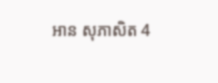អាន សុភាសិត 4